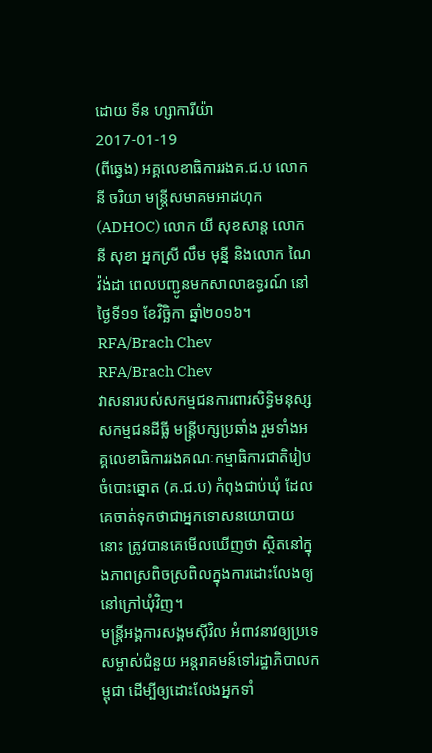ដោយ ទីន ហ្សាការីយ៉ា
2017-01-19
(ពីឆ្វេង) អគ្គលេខាធិការរងគ.ជ.ប លោក នី ចរិយា មន្ត្រីសមាគមអាដហុក (ADHOC) លោក យី សុខសាន្ត លោក នី សុខា អ្នកស្រី លឹម មុន្នី និងលោក ណៃ វ៉ង់ដា ពេលបញ្ជូនមកសាលាឧទ្ធរណ៍ នៅថ្ងៃទី១១ ខែវិច្ឆិកា ឆ្នាំ២០១៦។ RFA/Brach Chev
RFA/Brach Chev
វាសនារបស់សកម្មជនការពារសិទ្ធិមនុស្ស សកម្មជនដីធ្លី មន្ត្រីបក្សប្រឆាំង រួមទាំងអគ្គលេខាធិការរងគណៈកម្មាធិការជាតិរៀបចំបោះឆ្នោត (គ.ជ.ប) កំពុងជាប់ឃុំ ដែលគេចាត់ទុកថាជាអ្នកទោសនយោបាយនោះ ត្រូវបានគេមើលឃើញថា ស្ថិតនៅក្នុងភាពស្រពិចស្រពិលក្នុងការដោះលែងឲ្យនៅក្រៅឃុំវិញ។
មន្ត្រីអង្គការសង្គមស៊ីវិល អំពាវនាវឲ្យប្រទេសម្ចាស់ជំនួយ អន្តរាគមន៍ទៅរដ្ឋាភិបាលកម្ពុជា ដើម្បីឲ្យដោះលែងអ្នកទាំ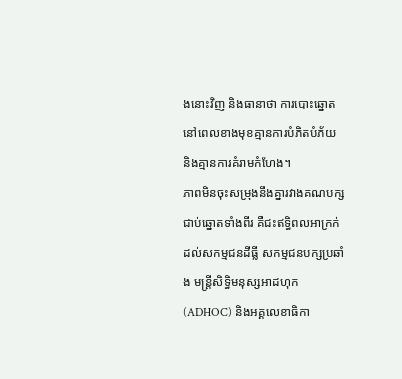ងនោះវិញ និងធានាថា ការបោះឆ្នោតនៅពេលខាងមុខគ្មានការបំភិតបំភ័យ និងគ្មានការគំរាមកំហែង។
ភាពមិនចុះសម្រុងនឹងគ្នារវាងគណបក្សជាប់ឆ្នោតទាំងពីរ គឺជះឥទ្ធិពលអាក្រក់ដល់សកម្មជនដីធ្លី សកម្មជនបក្សប្រឆាំង មន្ត្រីសិទ្ធិមនុស្សអាដហុក (ADHOC) និងអគ្គលេខាធិកា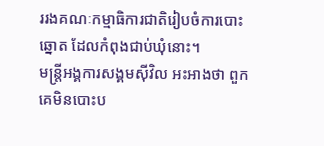ររងគណៈកម្មាធិការជាតិរៀបចំការបោះឆ្នោត ដែលកំពុងជាប់ឃុំនោះ។
មន្ត្រីអង្គការសង្គមស៊ីវិល អះអាងថា ពួកគេមិនបោះប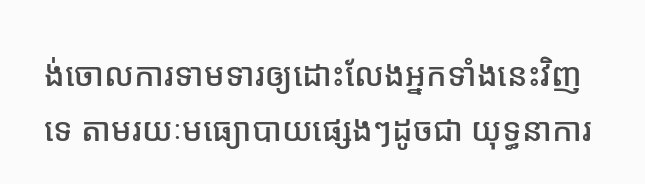ង់ចោលការទាមទារឲ្យដោះលែងអ្នកទាំងនេះវិញទេ តាមរយៈមធ្យោបាយផ្សេងៗដូចជា យុទ្ធនាការ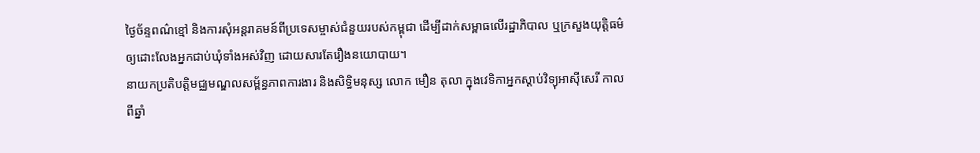ថ្ងៃច័ន្ទពណ៌ខ្មៅ និងការសុំអន្តរាគមន៍ពីប្រទេសម្ចាស់ជំនួយរបស់កម្ពុជា ដើម្បីដាក់សម្ពាធលើរដ្ឋាភិបាល ឬក្រសួងយុត្តិធម៌ ឲ្យដោះលែងអ្នកជាប់ឃុំទាំងអស់វិញ ដោយសារតែរឿងនយោបាយ។
នាយកប្រតិបត្តិមជ្ឈមណ្ឌលសម្ព័ន្ធភាពការងារ និងសិទ្ធិមនុស្ស លោក មឿន តុលា ក្នុងវេទិកាអ្នកស្ដាប់វិទ្យុអាស៊ីសេរី កាលពីឆ្នាំ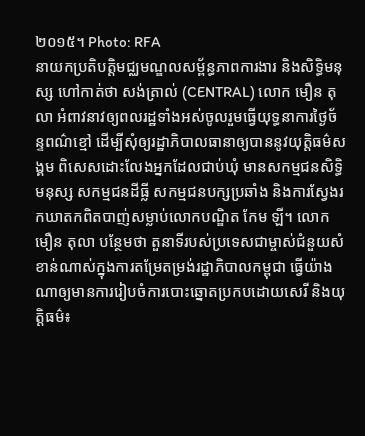២០១៥។ Photo: RFA
នាយកប្រតិបត្តិមជ្ឈមណ្ឌលសម្ព័ន្ធភាពការងារ និងសិទ្ធិមនុស្ស ហៅកាត់ថា សង់ត្រាល់ (CENTRAL) លោក មឿន តុលា អំពាវនាវឲ្យពលរដ្ឋទាំងអស់ចូលរួមធ្វើយុទ្ធនាការថ្ងៃច័ន្ទពណ៌ខ្មៅ ដើម្បីសុំឲ្យរដ្ឋាភិបាលធានាឲ្យបាននូវយុត្តិធម៌សង្គម ពិសេសដោះលែងអ្នកដែលជាប់ឃុំ មានសកម្មជនសិទ្ធិមនុស្ស សកម្មជនដីធ្លី សកម្មជនបក្សប្រឆាំង និងការស្វែងរកឃាតកពិតបាញ់សម្លាប់លោកបណ្ឌិត កែម ឡី។ លោក មឿន តុលា បន្ថែមថា តួនាទីរបស់ប្រទេសជាម្ចាស់ជំនួយសំខាន់ណាស់ក្នុងការតម្រែតម្រង់រដ្ឋាភិបាលកម្ពុជា ធ្វើយ៉ាងណាឲ្យមានការរៀបចំការបោះឆ្នោតប្រកបដោយសេរី និងយុត្តិធម៌៖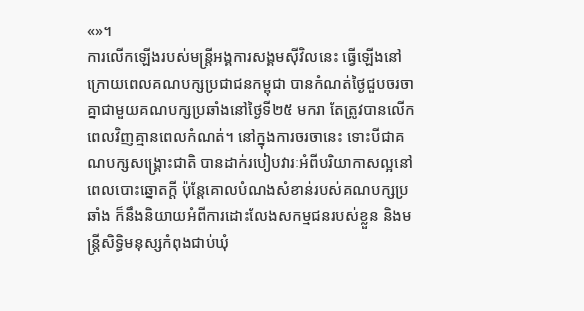«»។
ការលើកឡើងរបស់មន្ត្រីអង្គការសង្គមស៊ីវិលនេះ ធ្វើឡើងនៅក្រោយពេលគណបក្សប្រជាជនកម្ពុជា បានកំណត់ថ្ងៃជួបចរចាគ្នាជាមួយគណបក្សប្រឆាំងនៅថ្ងៃទី២៥ មករា តែត្រូវបានលើកពេលវិញគ្មានពេលកំណត់។ នៅក្នុងការចរចានេះ ទោះបីជាគណបក្សសង្គ្រោះជាតិ បានដាក់របៀបវារៈអំពីបរិយាកាសល្អនៅពេលបោះឆ្នោតក្ដី ប៉ុន្តែគោលបំណងសំខាន់របស់គណបក្សប្រឆាំង ក៏នឹងនិយាយអំពីការដោះលែងសកម្មជនរបស់ខ្លួន និងមន្ត្រីសិទ្ធិមនុស្សកំពុងជាប់ឃុំ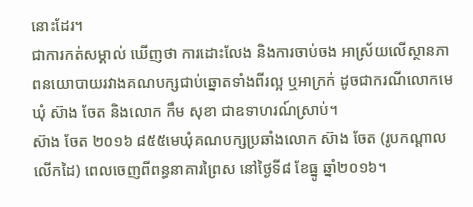នោះដែរ។
ជាការកត់សម្គាល់ ឃើញថា ការដោះលែង និងការចាប់ចង អាស្រ័យលើស្ថានភាពនយោបាយរវាងគណបក្សជាប់ឆ្នោតទាំងពីរល្អ ឬអាក្រក់ ដូចជាករណីលោកមេឃុំ ស៊ាង ចែត និងលោក កឹម សុខា ជាឧទាហរណ៍ស្រាប់។
ស៊ាង ចែត ២០១៦ ៨៥៥មេឃុំគណបក្សប្រឆាំងលោក ស៊ាង ចែត (រូបកណ្ដាលលើកដៃ) ពេលចេញពីពន្ធនាគារព្រៃស នៅថ្ងៃទី៨ ខែធ្នូ ឆ្នាំ២០១៦។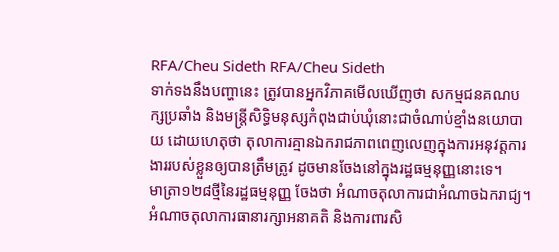RFA/Cheu Sideth RFA/Cheu Sideth
ទាក់ទងនឹងបញ្ហានេះ ត្រូវបានអ្នកវិភាគមើលឃើញថា សកម្មជនគណបក្សប្រឆាំង និងមន្ត្រីសិទ្ធិមនុស្សកំពុងជាប់ឃុំនោះជាចំណាប់ខ្មាំងនយោបាយ ដោយហេតុថា តុលាការគ្មានឯករាជភាពពេញលេញក្នុងការអនុវត្តការងាររបស់ខ្លួនឲ្យបានត្រឹមត្រូវ ដូចមានចែងនៅក្នុងរដ្ឋធម្មនុញ្ញនោះទេ។
មាត្រា១២៨ថ្មីនៃរដ្ឋធម្មនុញ្ញ ចែងថា អំណាចតុលាការជាអំណាចឯករាជ្យ។ អំណាចតុលាការធានារក្សាអនាគតិ និងការពារសិ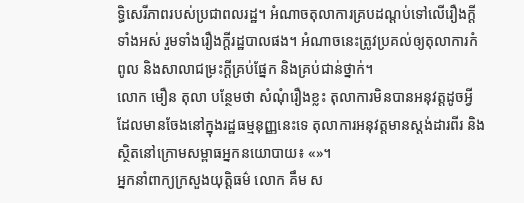ទ្ធិសេរីភាពរបស់ប្រជាពលរដ្ឋ។ អំណាចតុលាការគ្របដណ្ដប់ទៅលើរឿងក្ដីទាំងអស់ រួមទាំងរឿងក្ដីរដ្ឋបាលផង។ អំណាចនេះត្រូវប្រគល់ឲ្យតុលាការកំពូល និងសាលាជម្រះក្ដីគ្រប់ផ្នែក និងគ្រប់ជាន់ថ្នាក់។
លោក មឿន តុលា បន្ថែមថា សំណុំរឿងខ្លះ តុលាការមិនបានអនុវត្តដូចអ្វីដែលមានចែងនៅក្នុងរដ្ឋធម្មនុញ្ញនេះទេ តុលាការអនុវត្តមានស្តង់ដារពីរ និងស្ថិតនៅក្រោមសម្ពាធអ្នកនយោបាយ៖ «»។
អ្នកនាំពាក្យក្រសួងយុត្តិធម៌ លោក គឹម ស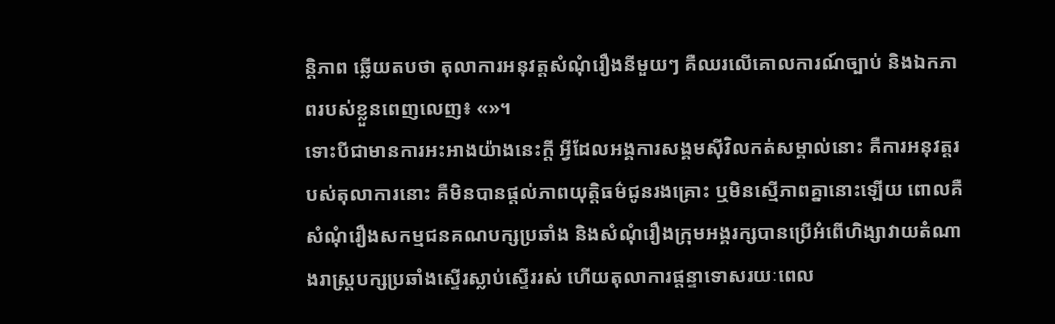ន្តិភាព ឆ្លើយតបថា តុលាការអនុវត្តសំណុំរឿងនីមួយៗ គឺឈរលើគោលការណ៍ច្បាប់ និងឯកភាពរបស់ខ្លួនពេញលេញ៖ «»។
ទោះបីជាមានការអះអាងយ៉ាងនេះក្ដី អ្វីដែលអង្គការសង្គមស៊ីវិលកត់សម្គាល់នោះ គឺការអនុវត្តរបស់តុលាការនោះ គឺមិនបានផ្ដល់ភាពយុត្តិធម៌ជូនរងគ្រោះ ឬមិនស្មើភាពគ្នានោះឡើយ ពោលគឺសំណុំរឿងសកម្មជនគណបក្សប្រឆាំង និងសំណុំរឿងក្រុមអង្គរក្សបានប្រើអំពើហិង្សាវាយតំណាងរាស្ត្របក្សប្រឆាំងស្ទើរស្លាប់ស្ទើររស់ ហើយតុលាការផ្ដន្ទាទោសរយៈពេល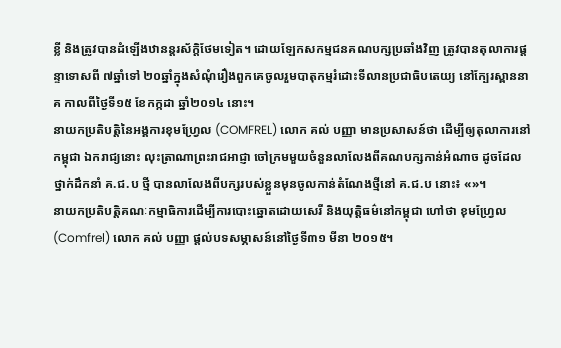ខ្លី និងត្រូវបានដំឡើងឋានន្តរស័ក្ដិថែមទៀត។ ដោយឡែកសកម្មជនគណបក្សប្រឆាំងវិញ ត្រូវបានតុលាការផ្ដន្ទាទោសពី ៧ឆ្នាំទៅ ២០ឆ្នាំក្នុងសំណុំរឿងពួកគេចូលរួមបាតុកម្មរំដោះទីលានប្រជាធិបតេយ្យ នៅក្បែរស្ពាននាគ កាលពីថ្ងៃទី១៥ ខែកក្កដា ឆ្នាំ២០១៤ នោះ។
នាយកប្រតិបត្តិនៃអង្គការខុមហ្វ្រែល (COMFREL) លោក គល់ បញ្ញា មានប្រសាសន៍ថា ដើម្បីឲ្យតុលាការនៅកម្ពុជា ឯករាជ្យនោះ លុះត្រាណាព្រះរាជអាជ្ញា ចៅក្រមមួយចំនួនលាលែងពីគណបក្សកាន់អំណាច ដូចដែលថ្នាក់ដឹកនាំ គ.ជ.ប ថ្មី បានលាលែងពីបក្សរបស់ខ្លួនមុនចូលកាន់តំណែងថ្មីនៅ គ.ជ.ប នោះ៖ «»។
នាយកប្រតិបត្តិគណៈកម្មាធិការដើម្បីការបោះឆ្នោតដោយសេរី និងយុត្តិធម៌នៅកម្ពុជា ហៅថា ខុមហ្វ្រែល (Comfrel) លោក គល់ បញ្ញា ផ្ដល់បទសម្ភាសន៍នៅថ្ងៃទី៣១ មីនា ២០១៥។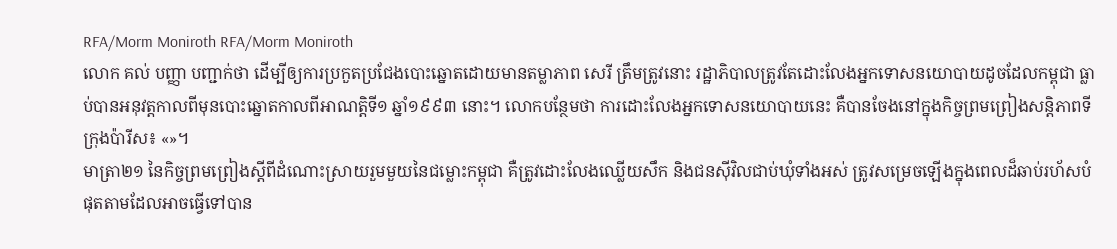RFA/Morm Moniroth RFA/Morm Moniroth
លោក គល់ បញ្ញា បញ្ជាក់ថា ដើម្បីឲ្យការប្រកួតប្រជែងបោះឆ្នោតដោយមានតម្លាភាព សេរី ត្រឹមត្រូវនោះ រដ្ឋាភិបាលត្រូវតែដោះលែងអ្នកទោសនយោបាយដូចដែលកម្ពុជា ធ្លាប់បានអនុវត្តកាលពីមុនបោះឆ្នោតកាលពីអាណត្តិទី១ ឆ្នាំ១៩៩៣ នោះ។ លោកបន្ថែមថា ការដោះលែងអ្នកទោសនយោបាយនេះ គឺបានចែងនៅក្នុងកិច្ចព្រមព្រៀងសន្តិភាពទីក្រុងប៉ារីស៖ «»។
មាត្រា២១ នៃកិច្ចព្រមព្រៀងស្ដីពីដំណោះស្រាយរួមមួយនៃជម្លោះកម្ពុជា គឺត្រូវដោះលែងឈ្លើយសឹក និងជនស៊ីវិលជាប់ឃុំទាំងអស់ ត្រូវសម្រេចឡើងក្នុងពេលដ៏ឆាប់រហ័សបំផុតតាមដែលអាចធ្វើទៅបាន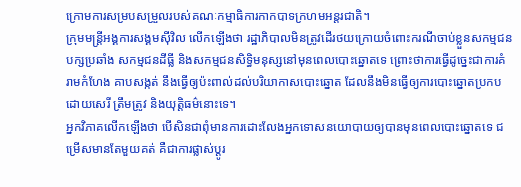ក្រោមការសម្របសម្រួលរបស់គណៈកម្មាធិការកាកបាទក្រហមអន្តរជាតិ។
ក្រុមមន្ត្រីអង្គការសង្គមស៊ីវិល លើកឡើងថា រដ្ឋាភិបាលមិនត្រូវដើរថយក្រោយចំពោះករណីចាប់ខ្លួនសកម្មជនបក្សប្រឆាំង សកម្មជនដីធ្លី និងសកម្មជនសិទ្ធិមនុស្សនៅមុនពេលបោះឆ្នោតទេ ព្រោះថាការធ្វើដូច្នេះជាការគំរាមកំហែង គាបសង្កត់ នឹងធ្វើឲ្យប៉ះពាល់ដល់បរិយាកាសបោះឆ្នោត ដែលនឹងមិនធ្វើឲ្យការបោះឆ្នោតប្រកបដោយសេរី ត្រឹមត្រូវ និងយុត្តិធម៌នោះទេ។
អ្នកវិភាគលើកឡើងថា បើសិនជាពុំមានការដោះលែងអ្នកទោសនយោបាយឲ្យបានមុនពេលបោះឆ្នោតទេ ជម្រើសមានតែមួយគត់ គឺជាការផ្លាស់ប្ដូរ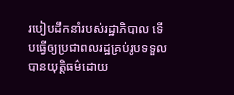របៀបដឹកនាំរបស់រដ្ឋាភិបាល ទើបធ្វើឲ្យប្រជាពលរដ្ឋគ្រប់រូបទទួលបានយុត្តិធម៌ដោយ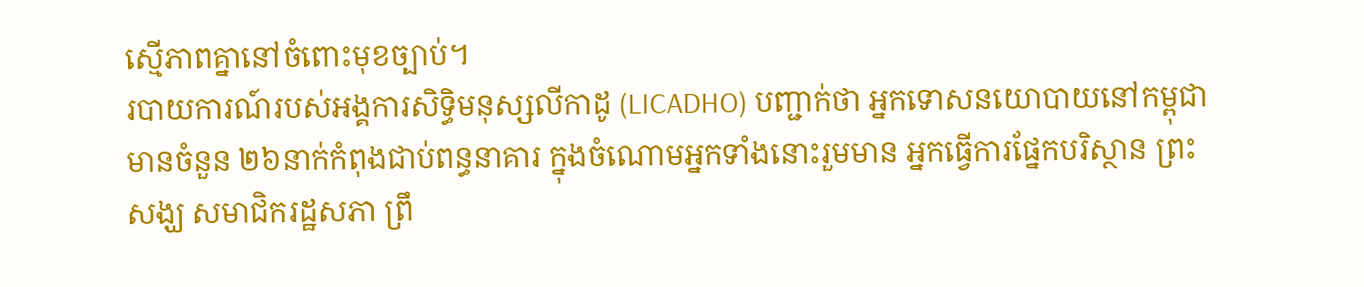ស្មើភាពគ្នានៅចំពោះមុខច្បាប់។
របាយការណ៍របស់អង្គការសិទ្ធិមនុស្សលីកាដូ (LICADHO) បញ្ជាក់ថា អ្នកទោសនយោបាយនៅកម្ពុជា មានចំនួន ២៦នាក់កំពុងជាប់ពន្ធនាគារ ក្នុងចំណោមអ្នកទាំងនោះរួមមាន អ្នកធ្វើការផ្នែកបរិស្ថាន ព្រះសង្ឃ សមាជិករដ្ឋសភា ព្រឹ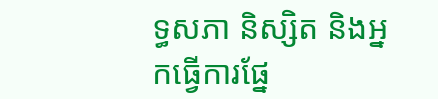ទ្ធសភា និស្សិត និងអ្នកធ្វើការផ្នែ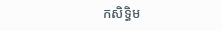កសិទ្ធិម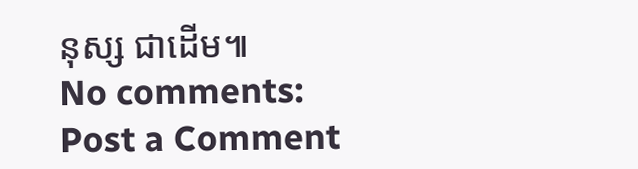នុស្ស ជាដើម៕
No comments:
Post a Comment